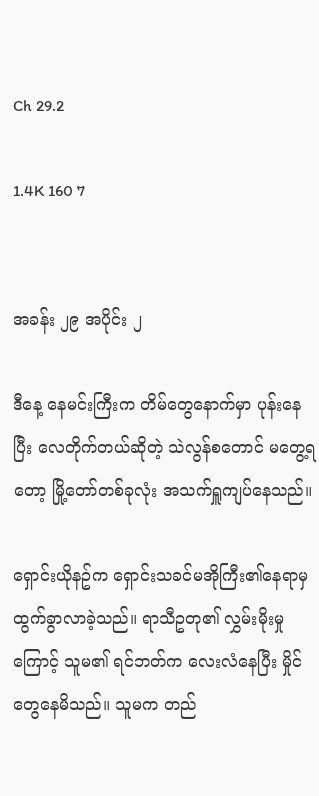Ch 29.2

1.4K 160 7


အခန်း ၂၉ အပိုင်း ၂

ဒီနေ့ နေမင်းကြီးက တိမ်တွေနောက်မှာ ပုန်းနေပြီး လေတိုက်တယ်ဆိုတဲ့ သဲလွန်စတောင် မတွေ့ရတော့ မြို့တော်တစ်ခုလုံး အသက်ရှူကျပ်နေသည်။

ရှောင်းယိုနဥ်က ရှောင်းသခင်မအိုကြီး၏နေရာမှ ထွက်ခွာလာခဲ့သည်။ ရာသီဥတု၏ လွှမ်းမိုးမှုကြောင့် သူမ၏ ရင်ဘတ်က လေးလံနေပြီး မှိုင်တွေနေမိသည်။ သူမက တည်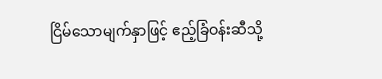ငြိမ်သောမျက်နှာဖြင့် ဧည့်ခြံဝန်းဆီသို့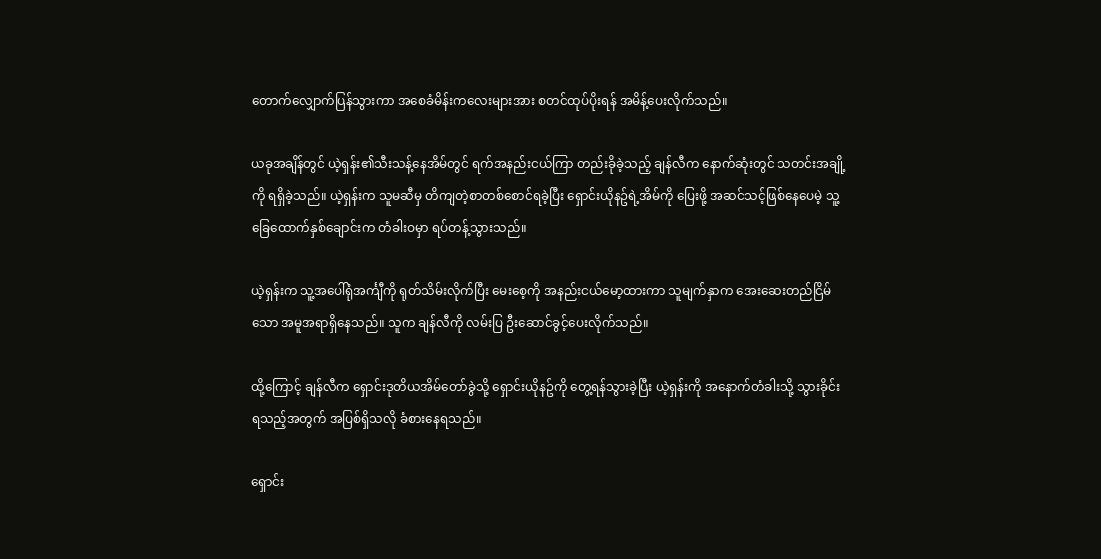တောက်လျှောက်ပြန်သွားကာ အစေခံမိန်းကလေးများအား စတင်ထုပ်ပိုးရန် အမိန့်ပေးလိုက်သည်။

ယခုအချိန်တွင် ယဲ့ရှန်း၏သီးသန့်နေအိမ်တွင် ရက်အနည်းငယ်ကြာ တည်းခိုခဲ့သည့် ချန်လီက နောက်ဆုံးတွင် သတင်းအချို့ကို ရရှိခဲ့သည်။ ယဲ့ရှန်းက သူမဆီမှ တိကျတဲ့စာတစ်စောင်ရခဲ့ပြီး ရှောင်းယိုနဥ်ရဲ့အိမ်ကို ပြေးဖို့ အဆင်သင့်ဖြစ်နေပေမဲ့ သူ့ခြေထောက်နှစ်ချောင်းက တံခါးဝမှာ ရပ်တန့်သွားသည်။

ယဲ့ရှန်းက သူ့အပေါ်ရုံအင်္ကျီကို ရုတ်သိမ်းလိုက်ပြီး မေးစေ့ကို အနည်းငယ်မော့ထားကာ သူမျက်နှာက အေးဆေးတည်ငြိမ်သော အမူအရာရှိနေသည်။ သူက ချန်လီကို လမ်းပြ ဦးဆောင်ခွင့်ပေးလိုက်သည်။

ထို့ကြောင့် ချန်လီက ရှောင်းဒုတိယအိမ်တော်ခွဲသို့ ရှောင်းယိုနဥ်ကို တွေ့ရန်သွားခဲ့ပြီး ယဲ့ရှန်းကို အနောက်တံခါးသို့ သွားခိုင်းရသည့်အတွက် အပြစ်ရှိသလို ခံစားနေရသည်။

ရှောင်း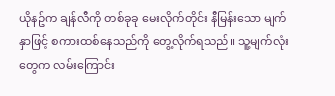ယိုနဥ်က ချန်လီကို တစ်ခုခု မေးလိုက်တိုင်း နီမြန်းသော မျက်နှာဖြင့် စကားထစ်နေသည်ကို တွေ့လိုက်ရသည်။ သူ့မျက်လုံးတွေက လမ်းကြောင်း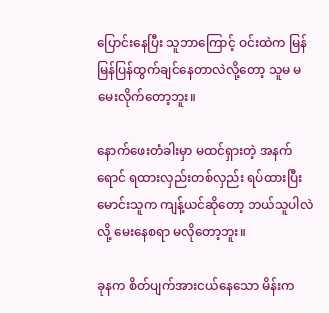ပြောင်းနေပြီး သူဘာကြောင့် ဝင်းထဲက မြန်မြန်ပြန်ထွက်ချင်နေတာလဲလို့တော့ သူမ မမေးလိုက်တော့ဘူး။

နောက်ဖေးတံခါးမှာ မထင်ရှားတဲ့ အနက်ရောင် ရထားလှည်းတစ်လှည်း ရပ်ထားပြီး မောင်းသူက ကျန့်ယင်ဆိုတော့ ဘယ်သူပါလဲလို့ မေးနေစရာ မလိုတော့ဘူး။

ခုနက စိတ်ပျက်အားငယ်နေသော မိန်းက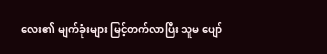လေး၏ မျက်ခုံးများ မြင့်တက်လာပြီး သူမ ပျော်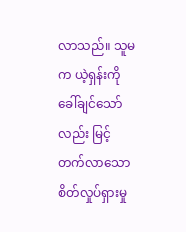လာသည်။ သူမက ယဲ့ရှန်းကို ခေါ်ချင်သော်လည်း မြင့်တက်လာသော စိတ်လှုပ်ရှားမှု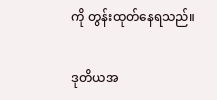ကို တွန်းထုတ်နေရသည်။

ဒုတိယအ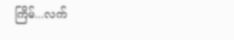ကြိမ်...လက်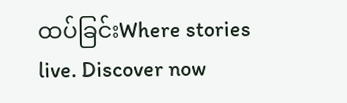ထပ်ခြင်းWhere stories live. Discover now